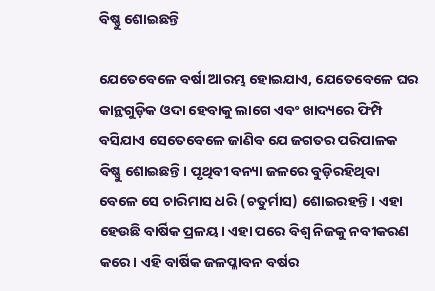ବିଷ୍ଣୁ ଶୋଇଛନ୍ତି

ଯେତେବେଳେ ବର୍ଷା ଆରମ୍ଭ ହୋଇଯାଏ, ଯେତେବେଳେ ଘର କାନ୍ଥଗୁଡ଼ିକ ଓଦା ହେବାକୁ ଲାଗେ ଏବଂ ଖାଦ୍ୟରେ ଫିମ୍ପି ବସିଯାଏ ସେତେବେଳେ ଜାଣିବ ଯେ ଜଗତର ପରିପାଳକ ବିଷ୍ଣୁ ଶୋଇଛନ୍ତି। ପୃଥିବୀ ବନ୍ୟା ଜଳରେ ବୁଡ଼ିରହିଥିବା ବେଳେ ସେ ଚାରିମାସ ଧରି (ଚତୁର୍ମାସ) ଶୋଇରହନ୍ତି। ଏହା ହେଉଛି ବାର୍ଷିକ ପ୍ରଳୟ। ଏହା ପରେ ବିଶ୍ୱ ନିଜକୁ ନବୀକରଣ କରେ। ଏହି ବାର୍ଷିକ ଜଳପ୍ଳାବନ ବର୍ଷର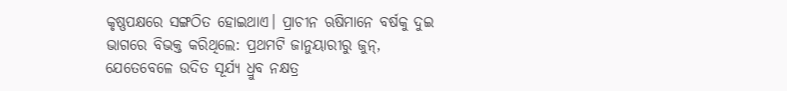କୃଷ୍ଣପକ୍ଷରେ ସଙ୍ଗଠିତ ହୋଇଥାଏ। ପ୍ରାଚୀନ ଋଷିମାନେ ବର୍ଷକୁ ଦୁଇ ଭାଗରେ ବିଭକ୍ତ କରିଥିଲେ: ପ୍ରଥମଟି ଜାନୁୟାରୀରୁ ଜୁନ୍‌, ଯେତେବେଳେ ଉଦିତ ସୂର୍ଯ୍ୟ ଧ୍ରୁବ ନକ୍ଷତ୍ର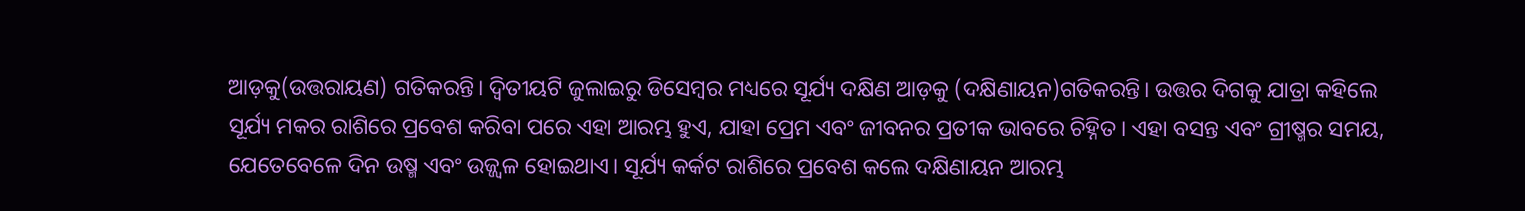ଆଡ଼କୁ(ଉତ୍ତରାୟଣ) ଗତିକରନ୍ତି। ଦ୍ୱିତୀୟଟି ଜୁଲାଇରୁ ଡିସେମ୍ବର ମଧ୍ୟରେ ସୂର୍ଯ୍ୟ ଦକ୍ଷିଣ ଆଡ଼କୁ (ଦକ୍ଷିଣାୟନ)ଗତିକରନ୍ତି। ଉତ୍ତର ଦିଗକୁ ଯାତ୍ରା କହିଲେ ସୂର୍ଯ୍ୟ ମକର ରାଶିରେ ପ୍ରବେଶ କରିବା ପରେ ଏହା ଆରମ୍ଭ ହୁଏ, ଯାହା ପ୍ରେମ ଏବଂ ଜୀବନର ପ୍ରତୀକ ଭାବରେ ଚିହ୍ନିତ। ଏହା ବସନ୍ତ ଏବଂ ଗ୍ରୀଷ୍ମର ସମୟ, ଯେତେବେଳେ ଦିନ ଉଷ୍ମ ଏବଂ ଉଜ୍ଜ୍ୱଳ ହୋଇଥାଏ। ସୂର୍ଯ୍ୟ କର୍କଟ ରାଶିରେ ପ୍ରବେଶ କଲେ ଦକ୍ଷିଣାୟନ ଆରମ୍ଭ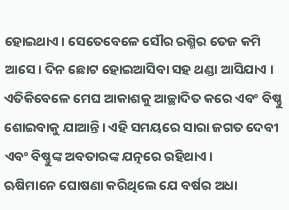ହୋଇଥାଏ। ସେତେବେଳେ ସୌର ରଶ୍ମିର ତେଜ କମି ଆସେ। ଦିନ ଛୋଟ ହୋଇଆସିବା ସହ ଥଣ୍ଡା ଆସିଯାଏ । ଏତିକିବେଳେ ମେଘ ଆକାଶକୁ ଆଚ୍ଛାଦିତ କରେ ଏବଂ ବିଷ୍ଣୁ ଶୋଇବାକୁ ଯାଆନ୍ତି। ଏହି ସମୟରେ ସାରା ଜଗତ ଦେବୀ ଏବଂ ବିଷ୍ଣୁଙ୍କ ଅବତାରଙ୍କ ଯତ୍ନରେ ରହିଥାଏ।
ଋଷିମାନେ ଘୋଷଣା କରିଥିଲେ ଯେ ବର୍ଷର ଅଧା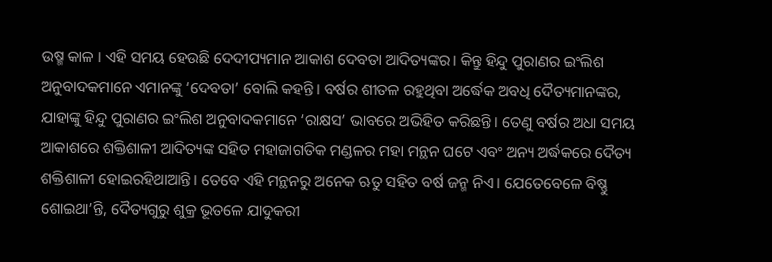ଉଷ୍ମ କାଳ । ଏହି ସମୟ ହେଉଛି ଦେଦୀପ୍ୟମାନ ଆକାଶ ଦେବତା ଆଦିତ୍ୟଙ୍କର। କିନ୍ତୁ ହିନ୍ଦୁ ପୁରାଣର ଇଂଲିଶ ଅନୁବାଦକମାନେ ଏମାନଙ୍କୁ ‘ଦେବତା’ ବୋଲି କହନ୍ତି। ବର୍ଷର ଶୀତଳ ରହୁଥିବା ଅର୍ଦ୍ଧେକ ଅବଧି ଦୈତ୍ୟମାନଙ୍କର, ଯାହାଙ୍କୁ ହିନ୍ଦୁ ପୁରାଣର ଇଂଲିଶ ଅନୁବାଦକମାନେ ‘ରାକ୍ଷସ’ ଭାବରେ ଅଭିହିତ କରିଛନ୍ତି। ତେଣୁ ବର୍ଷର ଅଧା ସମୟ ଆକାଶରେ ଶକ୍ତିଶାଳୀ ଆଦିତ୍ୟଙ୍କ ସହିତ ମହାଜାଗତିକ ମଣ୍ଡଳର ମହା ମନ୍ଥନ ଘଟେ ଏବଂ ଅନ୍ୟ ଅର୍ଦ୍ଧକରେ ଦୈତ୍ୟ ଶକ୍ତିଶାଳୀ ହୋଇରହିଥାଆନ୍ତି। ତେବେ ଏହି ମନ୍ଥନରୁ ଅନେକ ଋତୁ ସହିତ ବର୍ଷ ଜନ୍ମ ନିଏ। ଯେତେବେଳେ ବିଷ୍ଣୁ ଶୋଇଥା’ନ୍ତି, ଦୈତ୍ୟଗୁରୁ ଶୁକ୍ର ଭୂତଳେ ଯାଦୁକରୀ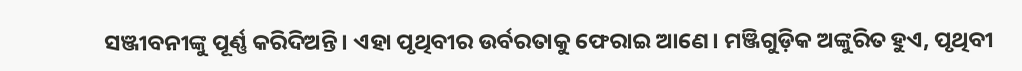ସଞ୍ଜୀବନୀଙ୍କୁ ପୂର୍ଣ୍ଣ କରିଦିଅନ୍ତି। ଏହା ପୃଥିବୀର ଉର୍ବରତାକୁ ଫେରାଇ ଆଣେ। ମଞ୍ଜିଗୁଡ଼ିକ ଅଙ୍କୁରିତ ହୁଏ, ପୃଥିବୀ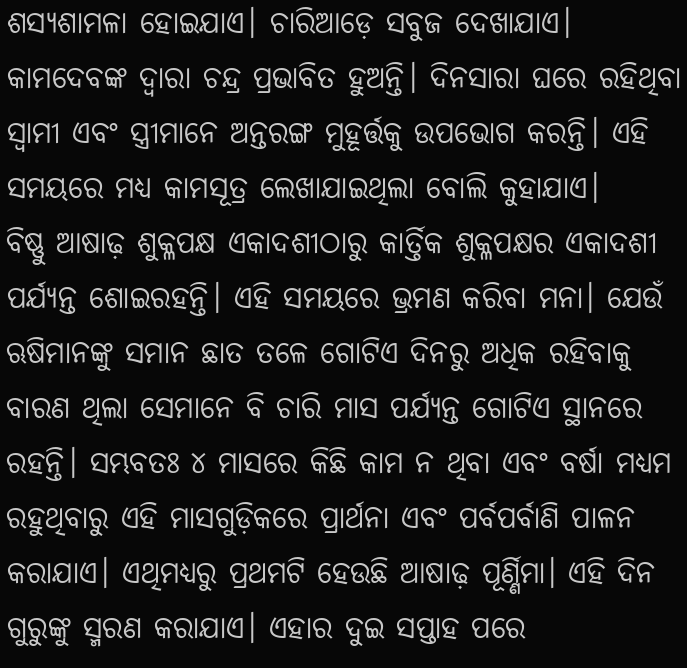ଶସ୍ୟଶାମଳା ହୋଇଯାଏ। ଚାରିଆଡ଼େ ସବୁଜ ଦେଖାଯାଏ। କାମଦେବଙ୍କ ଦ୍ୱାରା ଚନ୍ଦ୍ର ପ୍ରଭାବିତ ହୁଅନ୍ତି। ଦିନସାରା ଘରେ ରହିଥିବା ସ୍ବାମୀ ଏବଂ ସ୍ତ୍ରୀମାନେ ଅନ୍ତରଙ୍ଗ ମୁହୂର୍ତ୍ତକୁ ଉପଭୋଗ କରନ୍ତି। ଏହି ସମୟରେ ମଧ୍ୟ କାମସୂତ୍ର ଲେଖାଯାଇଥିଲା ବୋଲି କୁହାଯାଏ।
ବିଷ୍ଣୁ ଆଷାଢ଼ ଶୁକ୍ଳପକ୍ଷ ଏକାଦଶୀଠାରୁ କାର୍ତ୍ତିକ ଶୁକ୍ଳପକ୍ଷର ଏକାଦଶୀ ପର୍ଯ୍ୟନ୍ତ ଶୋଇରହନ୍ତି। ଏହି ସମୟରେ ଭ୍ରମଣ କରିବା ମନା। ଯେଉଁ ଋଷିମାନଙ୍କୁ ସମାନ ଛାତ ତଳେ ଗୋଟିଏ ଦିନରୁ ଅଧିକ ରହିବାକୁ ବାରଣ ଥିଲା ସେମାନେ ବି ଚାରି ମାସ ପର୍ଯ୍ୟନ୍ତ ଗୋଟିଏ ସ୍ଥାନରେ ରହନ୍ତି। ସମ୍ଭବତଃ ୪ ମାସରେ କିଛି କାମ ନ ଥିବା ଏବଂ ବର୍ଷା ମଧ୍ୟମ ରହୁଥିବାରୁ ଏହି ମାସଗୁଡ଼ିକରେ ପ୍ରାର୍ଥନା ଏବଂ ପର୍ବପର୍ବାଣି ପାଳନ କରାଯାଏ। ଏଥିମଧ୍ୟରୁ ପ୍ରଥମଟି ହେଉଛି ଆଷାଢ଼ ପୂର୍ଣ୍ଣିମା। ଏହି ଦିନ ଗୁରୁଙ୍କୁ ସ୍ମରଣ କରାଯାଏ। ଏହାର ଦୁଇ ସପ୍ତାହ ପରେ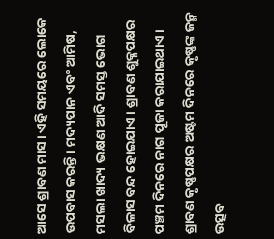ଆସେ ଶ୍ରାବଣ ମାସ। ଏହି ସମୟରେ ଲୋକେ ଉପବାସ କରନ୍ତି। ମଦ୍ୟପାନ ଏବଂ ଆମିଷ, ମସଲା ଖାଦ୍ୟ ଭକ୍ଷଣ ଆଦି ସମସ୍ତ ଭୋଗ ବିଳାସ ବନ୍ଦ ହୋଇଯାଏ। ଶ୍ରାବଣ ଶୁକ୍ଳପକ୍ଷର ପଞ୍ଚମ ଦିନରେ ନାଗ ପୂଜା କରାଯାଇଥାଏ। ଶ୍ରାବଣ କୃଷ୍ଣପକ୍ଷର ଅଷ୍ଟମ ଦିନରେ କୃଷ୍ଣଙ୍କ ଜନ୍ମ ଉତ୍ସବ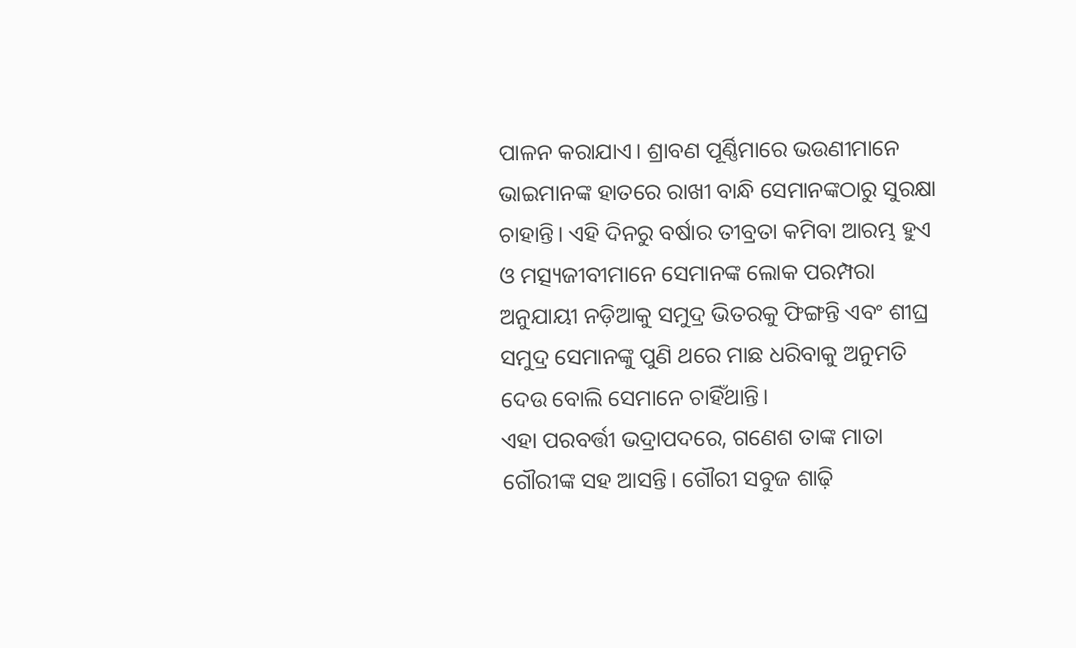ପାଳନ କରାଯାଏ। ଶ୍ରାବଣ ପୂର୍ଣ୍ଣିମାରେ ଭଉଣୀମାନେ ଭାଇମାନଙ୍କ ହାତରେ ରାଖୀ ବାନ୍ଧି ସେମାନଙ୍କଠାରୁ ସୁରକ୍ଷା ଚାହାନ୍ତି। ଏହି ଦିନରୁ ବର୍ଷାର ତୀବ୍ରତା କମିବା ଆରମ୍ଭ ହୁଏ ଓ ମତ୍ସ୍ୟଜୀବୀମାନେ ସେମାନଙ୍କ ଲୋକ ପରମ୍ପରା ଅନୁଯାୟୀ ନଡ଼ିଆକୁ ସମୁଦ୍ର ଭିତରକୁ ଫିଙ୍ଗନ୍ତି ଏବଂ ଶୀଘ୍ର ସମୁଦ୍ର ସେମାନଙ୍କୁ ପୁଣି ଥରେ ମାଛ ଧରିବାକୁ ଅନୁମତି ଦେଉ ବୋଲି ସେମାନେ ଚାହିଁଥାନ୍ତି।
ଏହା ପରବର୍ତ୍ତୀ ଭଦ୍ରାପଦରେ, ଗଣେଶ ତାଙ୍କ ମାତା ଗୌରୀଙ୍କ ସହ ଆସନ୍ତି। ଗୌରୀ ସବୁଜ ଶାଢ଼ି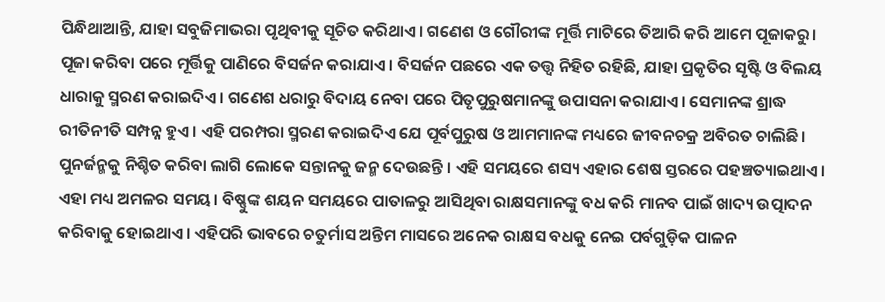ପିନ୍ଧିଥାଆନ୍ତି, ଯାହା ସବୁଜିମାଭରା ପୃଥିବୀକୁ ସୂଚିତ କରିଥାଏ। ଗଣେଶ ଓ ଗୌରୀଙ୍କ ମୂର୍ତ୍ତି ମାଟିରେ ତିଆରି କରି ଆମେ ପୂଜାକରୁ। ପୂଜା କରିବା ପରେ ମୂର୍ତ୍ତିକୁ ପାଣିରେ ବିସର୍ଜନ କରାଯାଏ। ବିସର୍ଜନ ପଛରେ ଏକ ତତ୍ତ୍ୱ ନିହିତ ରହିଛି, ଯାହା ପ୍ରକୃତିର ସୃଷ୍ଟି ଓ ବିଲୟ ଧାରାକୁ ସ୍ମରଣ କରାଇଦିଏ। ଗଣେଶ ଧରାରୁ ବିଦାୟ ନେବା ପରେ ପିତୃପୁରୁଷମାନଙ୍କୁ ଉପାସନା କରାଯାଏ। ସେମାନଙ୍କ ଶ୍ରାଦ୍ଧ ରୀତିନୀତି ସମ୍ପନ୍ନ ହୁଏ। ଏହି ପରମ୍ପରା ସ୍ମରଣ କରାଇଦିଏ ଯେ ପୂର୍ବପୁରୁଷ ଓ ଆମମାନଙ୍କ ମଧ୍ୟରେ ଜୀବନଚକ୍ର ଅବିରତ ଚାଲିଛି। ପୁନର୍ଜନ୍ମକୁ ନିଶ୍ଚିତ କରିବା ଲାଗି ଲୋକେ ସନ୍ତାନକୁ ଜନ୍ମ ଦେଉଛନ୍ତି । ଏହି ସମୟରେ ଶସ୍ୟ ଏହାର ଶେଷ ସ୍ତରରେ ପହଞ୍ଚତ୍ୟାଇଥାଏ। ଏହା ମଧ୍ୟ ଅମଳର ସମୟ। ବିଷ୍ଣୁଙ୍କ ଶୟନ ସମୟରେ ପାତାଳରୁ ଆସିଥିବା ରାକ୍ଷସମାନଙ୍କୁ ବଧ କରି ମାନବ ପାଇଁ ଖାଦ୍ୟ ଉତ୍ପାଦନ କରିବାକୁ ହୋଇଥାଏ। ଏହିପରି ଭାବରେ ଚତୁର୍ମାସ ଅନ୍ତିମ ମାସରେ ଅନେକ ରାକ୍ଷସ ବଧକୁ ନେଇ ପର୍ବଗୁଡ଼ିକ ପାଳନ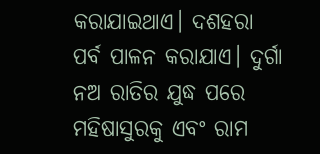କରାଯାଇଥାଏ। ଦଶହରା ପର୍ବ ପାଳନ କରାଯାଏ। ଦୁର୍ଗା ନଅ ରାତିର ଯୁଦ୍ଧ ପରେ ମହିଷାସୁରକୁ ଏବଂ ରାମ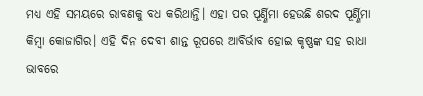ମଧ୍ୟ ଏହି ସମୟରେ ରାବଣକୁ ବଧ କରିଥାନ୍ତି। ଏହା ପର ପୂର୍ଣ୍ଣିମା ହେଉଛି ଶରଦ ପୂର୍ଣ୍ଣିମା କିମ୍ବା କୋଜାଗିର। ଏହି ଦିନ ଦେବୀ ଶାନ୍ତ ରୂପରେ ଆବିର୍ଭାବ ହୋଇ କୃଷ୍ଣଙ୍କ ସହ ରାଧା ଭାବରେ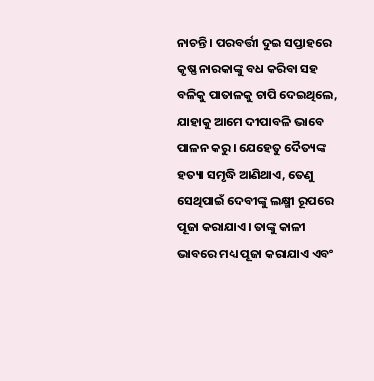ନାଚନ୍ତି । ପରବର୍ତ୍ତୀ ଦୁଇ ସପ୍ତାହରେ କୃଷ୍ଣ ନାରକାଙ୍କୁ ବଧ କରିବା ସହ ବଳିକୁ ପାତାଳକୁ ଚାପି ଦେଇଥିଲେ, ଯାହାକୁ ଆମେ ଦୀପାବଳି ଭାବେ ପାଳନ କରୁ। ଯେହେତୁ ଦୈତ୍ୟଙ୍କ ହତ୍ୟା ସମୃଦ୍ଧି ଆଣିଥାଏ, ତେଣୁ ସେଥିପାଇଁ ଦେବୀଙ୍କୁ ଲକ୍ଷ୍ମୀ ରୂପରେ ପୂଜା କରାଯାଏ। ତାଙ୍କୁ କାଳୀ ଭାବରେ ମଧ୍ୟ ପୂଜା କରାଯାଏ ଏବଂ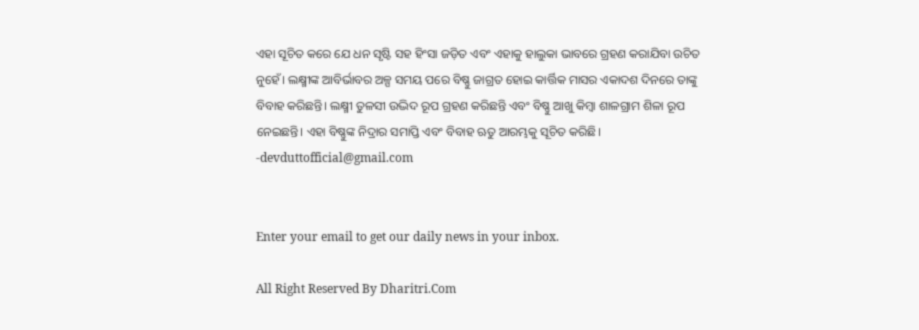ଏହା ସୂଚିତ କରେ ଯେ ଧନ ସୃଷ୍ଟି ସହ ହିଂସା ଜଡ଼ିତ ଏବଂ ଏହାକୁ ହାଲୁକା ଭାବରେ ଗ୍ରହଣ କରାଯିବା ଉଚିତ ନୁହେଁ। ଲକ୍ଷ୍ମୀଙ୍କ ଆବିର୍ଭାବର ଅଳ୍ପ ସମୟ ପରେ ବିଷ୍ଣୁ ଜାଗ୍ରତ ହୋଇ କାର୍ତ୍ତିକ ମାସର ଏକାଦଶ ଦିନରେ ତାଙ୍କୁ ବିବାହ କରିଛନ୍ତି। ଲକ୍ଷ୍ମୀ ତୁଳସୀ ଉଦ୍ଭିଦ ରୂପ ଗ୍ରହଣ କରିଛନ୍ତି ଏବଂ ବିଷ୍ଣୁ ଆଖୁ କିମ୍ବା ଶାଳଗ୍ରାମ ଶିଳା ରୂପ ନେଇଛନ୍ତି। ଏହା ବିଷ୍ଣୁଙ୍କ ନିଦ୍ରାର ସମାପ୍ତି ଏବଂ ବିବାହ ଋତୁ ଆରମ୍ଭକୁ ସୂଚିତ କରିଛି।
-devduttofficial@gmail.com


Enter your email to get our daily news in your inbox.

All Right Reserved By Dharitri.Com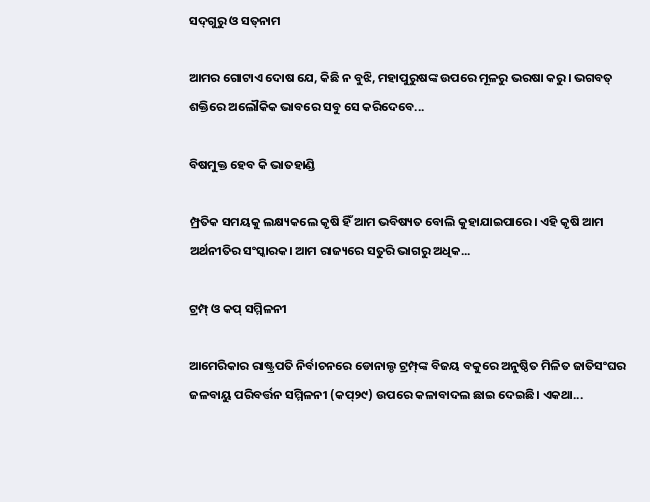ସଦ୍‌ଗୁରୁ ଓ ସତ୍‌ନାମ

ଆମର ଗୋଟାଏ ଦୋଷ ଯେ, କିଛି ନ ବୁଝି, ମହାପୁରୁଷଙ୍କ ଉପରେ ମୂଳରୁ ଭରଷା କରୁ। ଭଗବତ୍‌ ଶକ୍ତିରେ ଅଲୌକିକ ଭାବରେ ସବୁ ସେ କରିଦେବେ...

ବିଷମୁକ୍ତ ହେବ କି ଭାତହାଣ୍ଡି

ମ୍ପ୍ରତିକ ସମୟକୁ ଲକ୍ଷ୍ୟକଲେ କୃଷି ହିଁ ଆମ ଭବିଷ୍ୟତ ବୋଲି କୁହାଯାଇପାରେ। ଏହି କୃଷି ଆମ ଅର୍ଥନୀତିର ସଂସ୍କାରକ। ଆମ ରାଜ୍ୟରେ ସତୁରି ଭାଗରୁ ଅଧିକ...

ଟ୍ରମ୍ପ୍‌ ଓ କପ୍‌ ସମ୍ମିଳନୀ

ଆମେରିକାର ରାଷ୍ଟ୍ରପତି ନିର୍ବାଚନରେ ଡୋନାଲ୍ଡ ଟ୍ରମ୍ପ୍‌ଙ୍କ ବିଜୟ ବକୁରେ ଅନୁଷ୍ଠିତ ମିଳିତ ଜାତିସଂଘର ଜଳବାୟୁ ପରିବର୍ତ୍ତନ ସମ୍ମିଳନୀ (କପ୍‌୨୯) ଉପରେ କଳାବାଦଲ ଛାଇ ଦେଇଛି। ଏକଥା...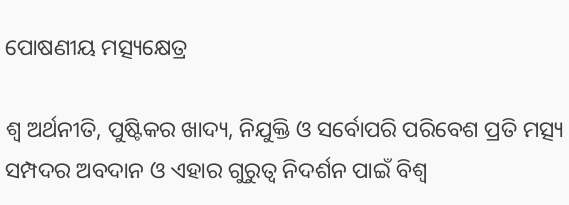ପୋଷଣୀୟ ମତ୍ସ୍ୟକ୍ଷେତ୍ର

ଶ୍ୱ ଅର୍ଥନୀତି, ପୁଷ୍ଟିକର ଖାଦ୍ୟ, ନିଯୁକ୍ତି ଓ ସର୍ବୋପରି ପରିବେଶ ପ୍ରତି ମତ୍ସ୍ୟ ସମ୍ପଦର ଅବଦାନ ଓ ଏହାର ଗୁରୁତ୍ୱ ନିଦର୍ଶନ ପାଇଁ ବିଶ୍ୱ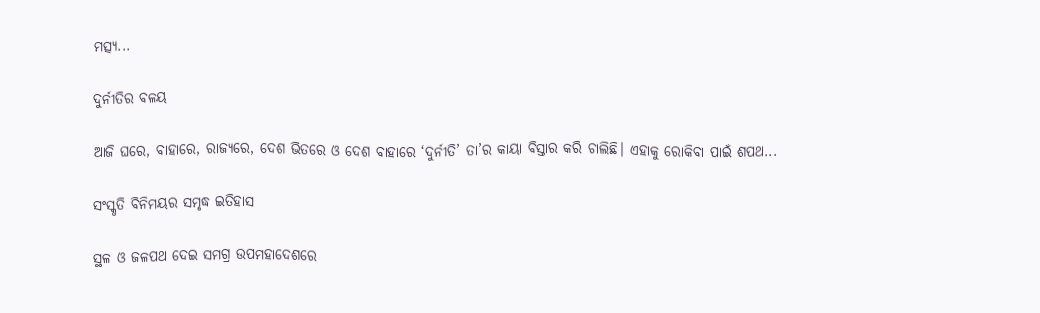ମତ୍ସ୍ୟ...

ଦୁର୍ନୀତିର ବଳୟ

ଆଜି ଘରେ, ବାହାରେ, ରାଜ୍ୟରେ, ଦେଶ ଭିତରେ ଓ ଦେଶ ବାହାରେ ‘ଦୁର୍ନୀତି’ ତା’ର କାୟା ବିସ୍ତାର କରି ଚାଲିଛି। ଏହାକୁ ରୋକିବା ପାଇଁ ଶପଥ...

ସଂସ୍କୃତି ବିନିମୟର ସମୃଦ୍ଧ ଇତିହାସ

ସ୍ଥଳ ଓ ଜଳପଥ ଦେଇ ସମଗ୍ର ଉପମହାଦେଶରେ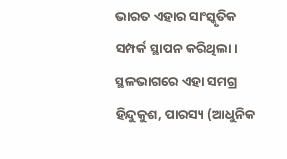ଭାରତ ଏହାର ସାଂସ୍କୃତିକ ସମ୍ପର୍କ ସ୍ଥାପନ କରିଥିଲା। ସ୍ଥଳଭାଗରେ ଏହା ସମଗ୍ର ହିନ୍ଦୁକୁଶ, ପାରସ୍ୟ (ଆଧୁନିକ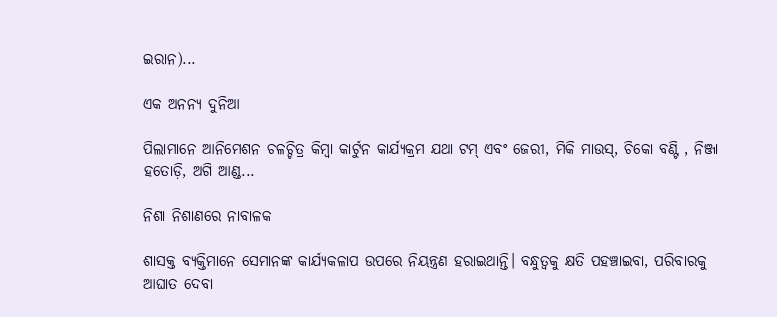ଇରାନ)...

ଏକ ଅନନ୍ୟ ଦୁନିଆ

ପିଲାମାନେ ଆନିମେଶନ ଚଳଚ୍ଚିତ୍ର କିମ୍ବା କାର୍ଟୁନ କାର୍ଯ୍ୟକ୍ରମ ଯଥା ଟମ୍‌ ଏବଂ ଜେରୀ, ମିକି ମାଉସ୍‌, ଚିକୋ ବଣ୍ଟି , ନିଞ୍ଜା ହତୋଡ଼ି, ଅଗି ଆଣ୍ଡ...

ନିଶା ନିଶାଣରେ ନାବାଳକ

ଶାସକ୍ତ ବ୍ୟକ୍ତିମାନେ ସେମାନଙ୍କ କାର୍ଯ୍ୟକଳାପ ଉପରେ ନିୟନ୍ତ୍ରଣ ହରାଇଥାନ୍ତି। ବନ୍ଧୁତ୍ୱକୁ କ୍ଷତି ପହଞ୍ଚାଇବା, ପରିବାରକୁ ଆଘାତ ଦେବା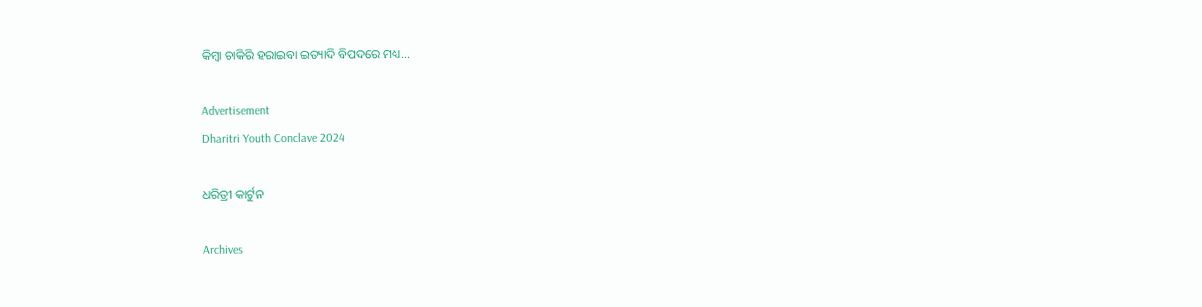କିମ୍ବା ଚାକିରି ହରାଇବା ଇତ୍ୟାଦି ବିପଦରେ ମଧ୍ୟ...

Advertisement
Dharitri Youth Conclave 2024

ଧରିତ୍ରୀ କାର୍ଟୁନ

Archives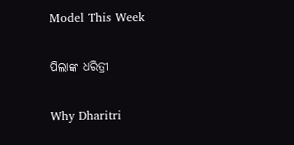Model This Week

ପିଲାଙ୍କ ଧରିତ୍ରୀ

Why Dharitri